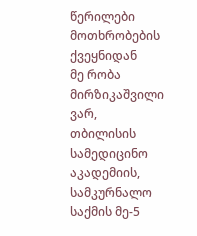წერილები მოთხრობების ქვეყნიდან
მე რობა მირზიკაშვილი ვარ, თბილისის სამედიცინო აკადემიის, სამკურნალო საქმის მე-5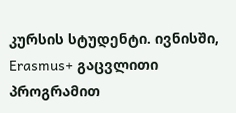კურსის სტუდენტი. ივნისში, Erasmus+ გაცვლითი პროგრამით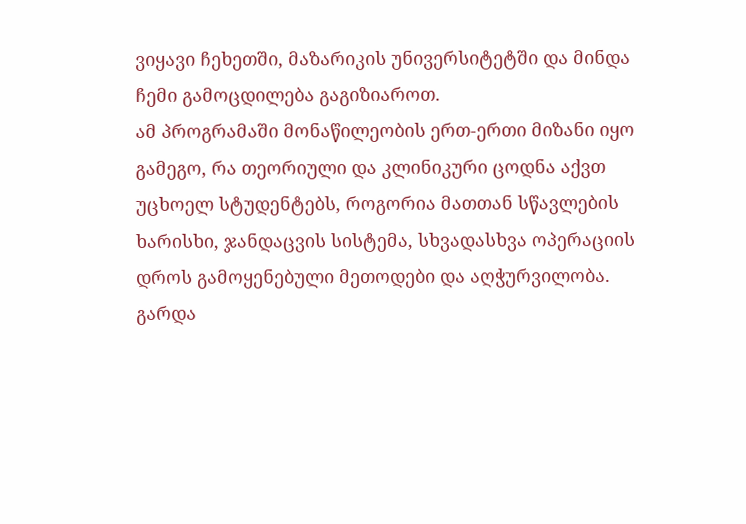ვიყავი ჩეხეთში, მაზარიკის უნივერსიტეტში და მინდა ჩემი გამოცდილება გაგიზიაროთ.
ამ პროგრამაში მონაწილეობის ერთ-ერთი მიზანი იყო გამეგო, რა თეორიული და კლინიკური ცოდნა აქვთ უცხოელ სტუდენტებს, როგორია მათთან სწავლების ხარისხი, ჯანდაცვის სისტემა, სხვადასხვა ოპერაციის დროს გამოყენებული მეთოდები და აღჭურვილობა. გარდა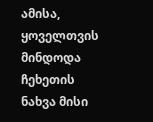ამისა, ყოველთვის მინდოდა ჩეხეთის ნახვა მისი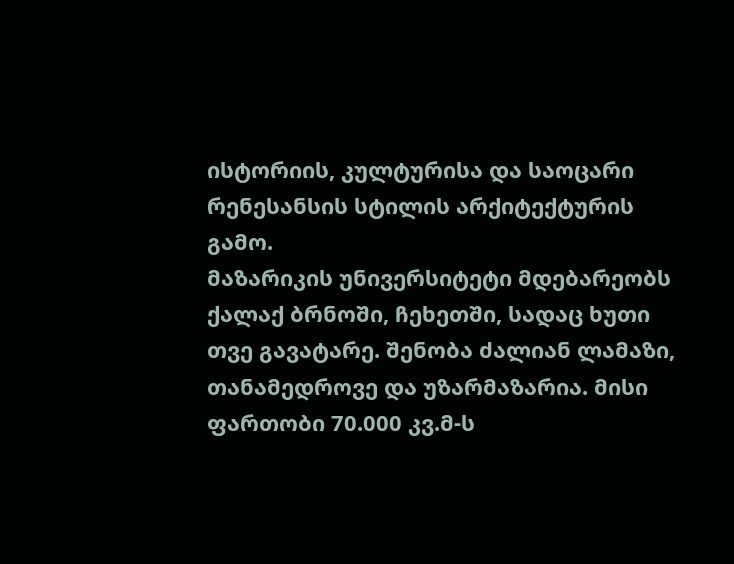ისტორიის, კულტურისა და საოცარი რენესანსის სტილის არქიტექტურის გამო.
მაზარიკის უნივერსიტეტი მდებარეობს ქალაქ ბრნოში, ჩეხეთში, სადაც ხუთი თვე გავატარე. შენობა ძალიან ლამაზი, თანამედროვე და უზარმაზარია. მისი ფართობი 70.000 კვ.მ-ს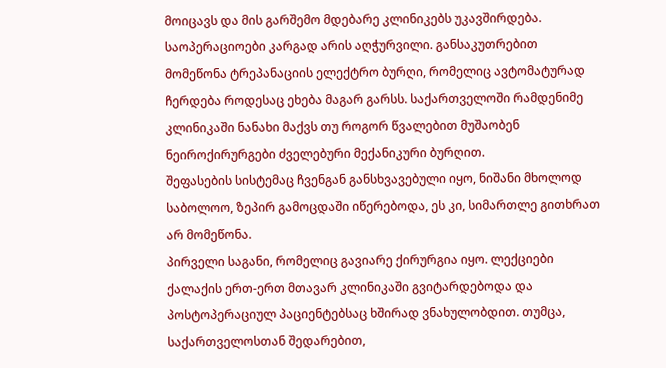მოიცავს და მის გარშემო მდებარე კლინიკებს უკავშირდება. საოპერაციოები კარგად არის აღჭურვილი. განსაკუთრებით მომეწონა ტრეპანაციის ელექტრო ბურღი, რომელიც ავტომატურად ჩერდება როდესაც ეხება მაგარ გარსს. საქართველოში რამდენიმე კლინიკაში ნანახი მაქვს თუ როგორ წვალებით მუშაობენ ნეიროქირურგები ძველებური მექანიკური ბურღით.
შეფასების სისტემაც ჩვენგან განსხვავებული იყო, ნიშანი მხოლოდ საბოლოო, ზეპირ გამოცდაში იწერებოდა, ეს კი, სიმართლე გითხრათ არ მომეწონა.
პირველი საგანი, რომელიც გავიარე ქირურგია იყო. ლექციები ქალაქის ერთ-ერთ მთავარ კლინიკაში გვიტარდებოდა და პოსტოპერაციულ პაციენტებსაც ხშირად ვნახულობდით. თუმცა, საქართველოსთან შედარებით,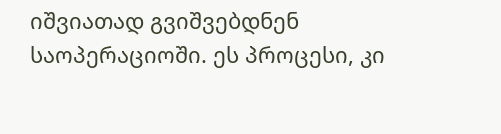იშვიათად გვიშვებდნენ საოპერაციოში. ეს პროცესი, კი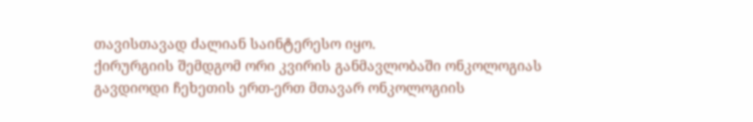თავისთავად ძალიან საინტერესო იყო.
ქირურგიის შემდგომ ორი კვირის განმავლობაში ონკოლოგიას გავდიოდი ჩეხეთის ერთ-ერთ მთავარ ონკოლოგიის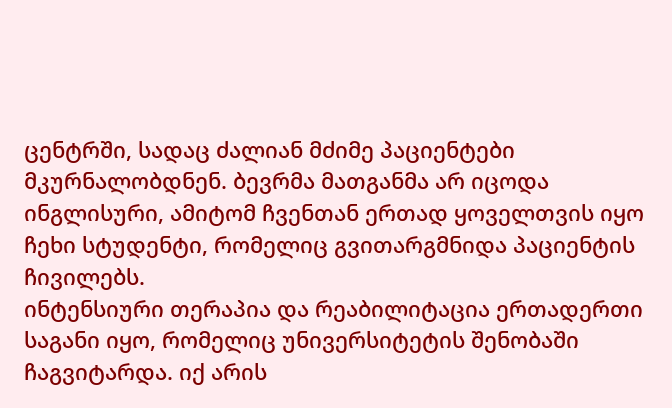ცენტრში, სადაც ძალიან მძიმე პაციენტები მკურნალობდნენ. ბევრმა მათგანმა არ იცოდა ინგლისური, ამიტომ ჩვენთან ერთად ყოველთვის იყო ჩეხი სტუდენტი, რომელიც გვითარგმნიდა პაციენტის ჩივილებს.
ინტენსიური თერაპია და რეაბილიტაცია ერთადერთი საგანი იყო, რომელიც უნივერსიტეტის შენობაში ჩაგვიტარდა. იქ არის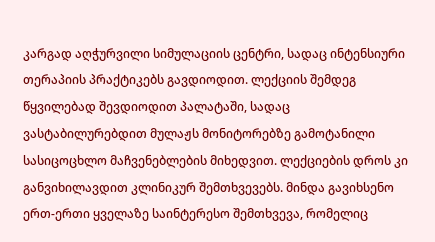კარგად აღჭურვილი სიმულაციის ცენტრი, სადაც ინტენსიური თერაპიის პრაქტიკებს გავდიოდით. ლექციის შემდეგ წყვილებად შევდიოდით პალატაში, სადაც ვასტაბილურებდით მულაჟს მონიტორებზე გამოტანილი სასიცოცხლო მაჩვენებლების მიხედვით. ლექციების დროს კი განვიხილავდით კლინიკურ შემთხვევებს. მინდა გავიხსენო ერთ-ერთი ყველაზე საინტერესო შემთხვევა, რომელიც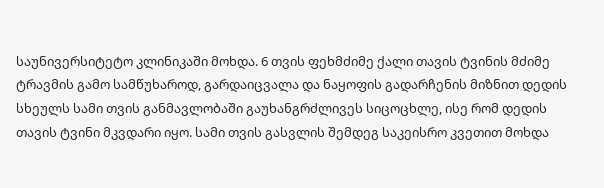საუნივერსიტეტო კლინიკაში მოხდა. 6 თვის ფეხმძიმე ქალი თავის ტვინის მძიმე ტრავმის გამო სამწუხაროდ, გარდაიცვალა და ნაყოფის გადარჩენის მიზნით დედის სხეულს სამი თვის განმავლობაში გაუხანგრძლივეს სიცოცხლე, ისე რომ დედის თავის ტვინი მკვდარი იყო. სამი თვის გასვლის შემდეგ საკეისრო კვეთით მოხდა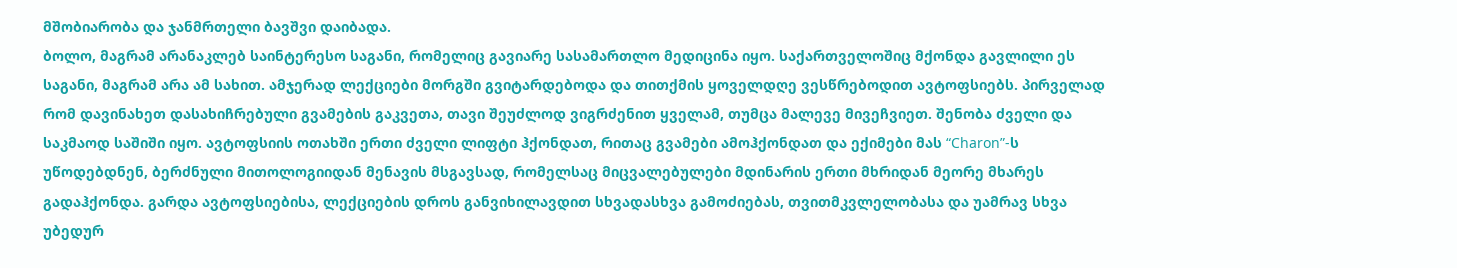მშობიარობა და ჯანმრთელი ბავშვი დაიბადა.
ბოლო, მაგრამ არანაკლებ საინტერესო საგანი, რომელიც გავიარე სასამართლო მედიცინა იყო. საქართველოშიც მქონდა გავლილი ეს საგანი, მაგრამ არა ამ სახით. ამჯერად ლექციები მორგში გვიტარდებოდა და თითქმის ყოველდღე ვესწრებოდით ავტოფსიებს. პირველად რომ დავინახეთ დასახიჩრებული გვამების გაკვეთა, თავი შეუძლოდ ვიგრძენით ყველამ, თუმცა მალევე მივეჩვიეთ. შენობა ძველი და საკმაოდ საშიში იყო. ავტოფსიის ოთახში ერთი ძველი ლიფტი ჰქონდათ, რითაც გვამები ამოჰქონდათ და ექიმები მას “Charon”-ს უწოდებდნენ, ბერძნული მითოლოგიიდან მენავის მსგავსად, რომელსაც მიცვალებულები მდინარის ერთი მხრიდან მეორე მხარეს გადაჰქონდა. გარდა ავტოფსიებისა, ლექციების დროს განვიხილავდით სხვადასხვა გამოძიებას, თვითმკვლელობასა და უამრავ სხვა უბედურ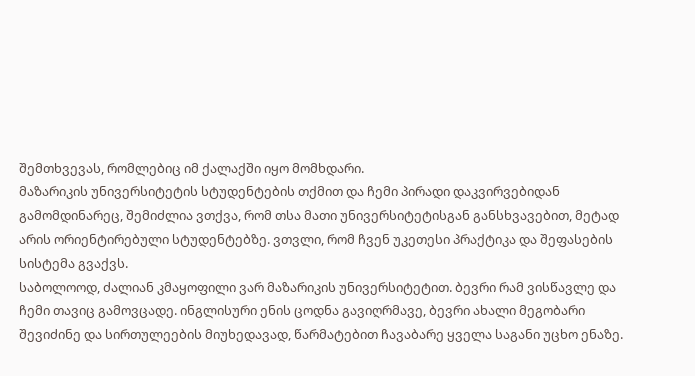შემთხვევას, რომლებიც იმ ქალაქში იყო მომხდარი.
მაზარიკის უნივერსიტეტის სტუდენტების თქმით და ჩემი პირადი დაკვირვებიდან გამომდინარეც, შემიძლია ვთქვა, რომ თსა მათი უნივერსიტეტისგან განსხვავებით, მეტად არის ორიენტირებული სტუდენტებზე. ვთვლი, რომ ჩვენ უკეთესი პრაქტიკა და შეფასების სისტემა გვაქვს.
საბოლოოდ, ძალიან კმაყოფილი ვარ მაზარიკის უნივერსიტეტით. ბევრი რამ ვისწავლე და ჩემი თავიც გამოვცადე. ინგლისური ენის ცოდნა გავიღრმავე, ბევრი ახალი მეგობარი შევიძინე და სირთულეების მიუხედავად, წარმატებით ჩავაბარე ყველა საგანი უცხო ენაზე.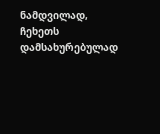ნამდვილად, ჩეხეთს დამსახურებულად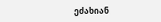ეძახიან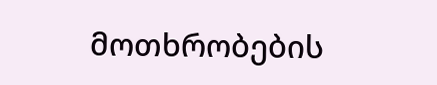მოთხრობების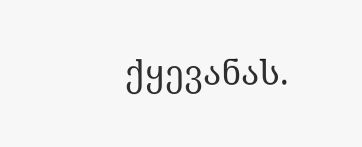ქყევანას.